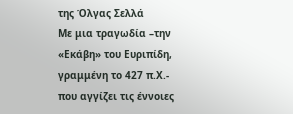της Όλγας Σελλά
Με μια τραγωδία –την «Εκάβη» του Ευριπίδη, γραμμένη το 427 π.Χ.- που αγγίζει τις έννοιες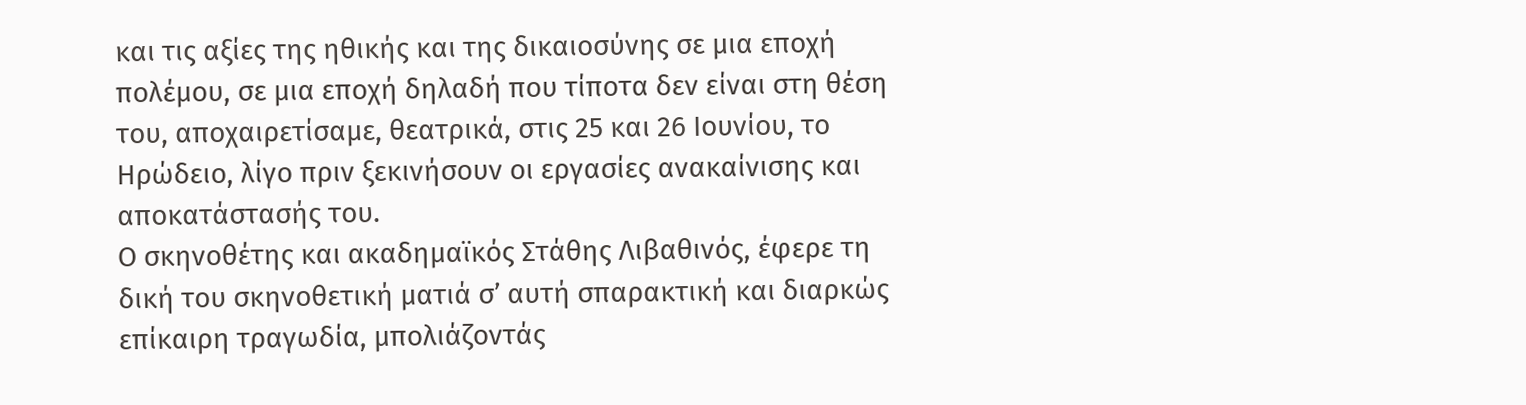και τις αξίες της ηθικής και της δικαιοσύνης σε μια εποχή πολέμου, σε μια εποχή δηλαδή που τίποτα δεν είναι στη θέση του, αποχαιρετίσαμε, θεατρικά, στις 25 και 26 Ιουνίου, το Ηρώδειο, λίγο πριν ξεκινήσουν οι εργασίες ανακαίνισης και αποκατάστασής του.
Ο σκηνοθέτης και ακαδημαϊκός Στάθης Λιβαθινός, έφερε τη δική του σκηνοθετική ματιά σ’ αυτή σπαρακτική και διαρκώς επίκαιρη τραγωδία, μπολιάζοντάς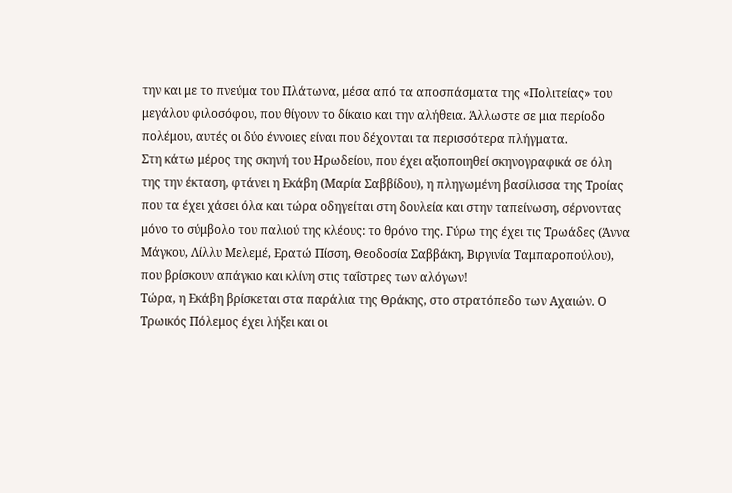την και με το πνεύμα του Πλάτωνα, μέσα από τα αποσπάσματα της «Πολιτείας» του μεγάλου φιλοσόφου, που θίγουν το δίκαιο και την αλήθεια. Άλλωστε σε μια περίοδο πολέμου, αυτές οι δύο έννοιες είναι που δέχονται τα περισσότερα πλήγματα.
Στη κάτω μέρος της σκηνή του Ηρωδείου, που έχει αξιοποιηθεί σκηνογραφικά σε όλη της την έκταση, φτάνει η Εκάβη (Μαρία Σαββίδου), η πληγωμένη βασίλισσα της Τροίας που τα έχει χάσει όλα και τώρα οδηγείται στη δουλεία και στην ταπείνωση, σέρνοντας μόνο το σύμβολο του παλιού της κλέους: το θρόνο της. Γύρω της έχει τις Τρωάδες (Άννα Μάγκου, Λίλλυ Μελεμέ, Ερατώ Πίσση, Θεοδοσία Σαββάκη, Βιργινία Ταμπαροπούλου), που βρίσκουν απάγκιο και κλίνη στις ταΐστρες των αλόγων!
Τώρα, η Εκάβη βρίσκεται στα παράλια της Θράκης, στο στρατόπεδο των Αχαιών. Ο Τρωικός Πόλεμος έχει λήξει και οι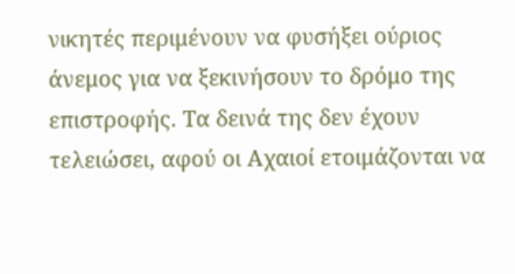νικητές περιμένουν να φυσήξει ούριος άνεμος για να ξεκινήσουν το δρόμο της επιστροφής. Τα δεινά της δεν έχουν τελειώσει, αφού οι Αχαιοί ετοιμάζονται να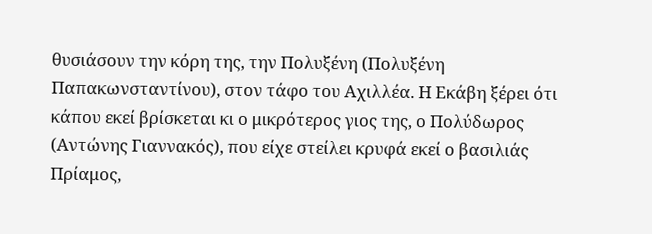θυσιάσουν την κόρη της, την Πολυξένη (Πολυξένη Παπακωνσταντίνου), στον τάφο του Αχιλλέα. Η Εκάβη ξέρει ότι κάπου εκεί βρίσκεται κι ο μικρότερος γιος της, ο Πολύδωρος (Αντώνης Γιαννακός), που είχε στείλει κρυφά εκεί ο βασιλιάς Πρίαμος,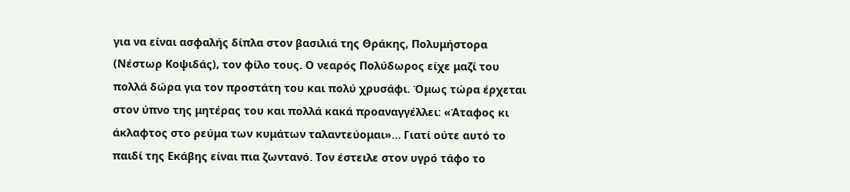για να είναι ασφαλής δίπλα στον βασιλιά της Θράκης, Πολυμήστορα (Νέστωρ Κοψιδάς), τον φίλο τους. Ο νεαρός Πολύδωρος είχε μαζί του πολλά δώρα για τον προστάτη του και πολύ χρυσάφι. Όμως τώρα έρχεται στον ύπνο της μητέρας του και πολλά κακά προαναγγέλλει: «Άταφος κι άκλαφτος στο ρεύμα των κυμάτων ταλαντεύομαι»… Γιατί ούτε αυτό το παιδί της Εκάβης είναι πια ζωντανό. Τον έστειλε στον υγρό τάφο το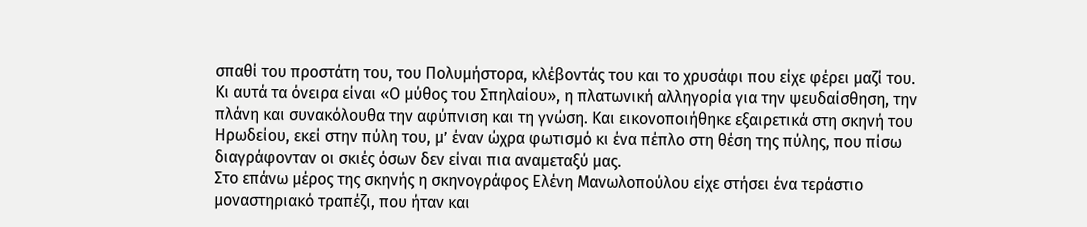σπαθί του προστάτη του, του Πολυμήστορα, κλέβοντάς του και το χρυσάφι που είχε φέρει μαζί του.
Κι αυτά τα όνειρα είναι «Ο μύθος του Σπηλαίου», η πλατωνική αλληγορία για την ψευδαίσθηση, την πλάνη και συνακόλουθα την αφύπνιση και τη γνώση. Και εικονοποιήθηκε εξαιρετικά στη σκηνή του Ηρωδείου, εκεί στην πύλη του, μ’ έναν ώχρα φωτισμό κι ένα πέπλο στη θέση της πύλης, που πίσω διαγράφονταν οι σκιές όσων δεν είναι πια αναμεταξύ μας.
Στο επάνω μέρος της σκηνής η σκηνογράφος Ελένη Μανωλοπούλου είχε στήσει ένα τεράστιο μοναστηριακό τραπέζι, που ήταν και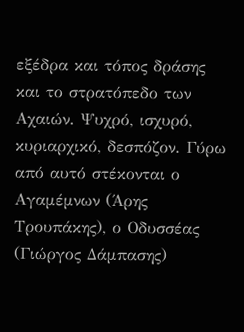εξέδρα και τόπος δράσης και το στρατόπεδο των Αχαιών. Ψυχρό, ισχυρό, κυριαρχικό, δεσπόζον. Γύρω από αυτό στέκονται ο Αγαμέμνων (Άρης Τρουπάκης), ο Οδυσσέας (Γιώργος Δάμπασης)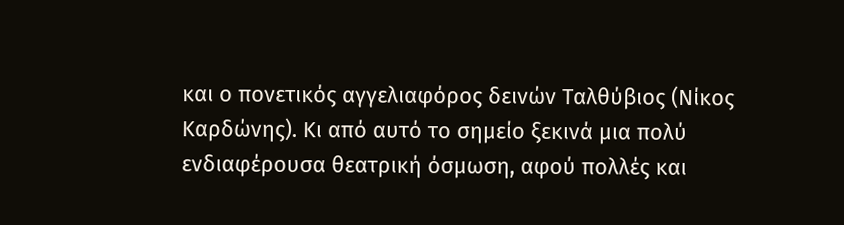και ο πονετικός αγγελιαφόρος δεινών Ταλθύβιος (Νίκος Καρδώνης). Κι από αυτό το σημείο ξεκινά μια πολύ ενδιαφέρουσα θεατρική όσμωση, αφού πολλές και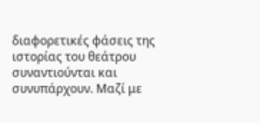διαφορετικές φάσεις της ιστορίας του θεάτρου συναντιούνται και συνυπάρχουν. Μαζί με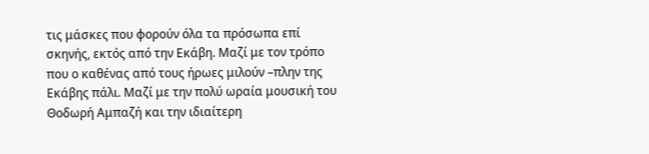τις μάσκες που φορούν όλα τα πρόσωπα επί σκηνής, εκτός από την Εκάβη. Μαζί με τον τρόπο που ο καθένας από τους ήρωες μιλούν –πλην της Εκάβης πάλι. Μαζί με την πολύ ωραία μουσική του Θοδωρή Αμπαζή και την ιδιαίτερη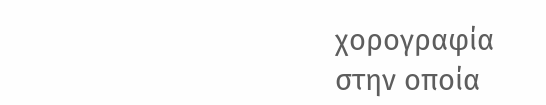χορογραφία στην οποία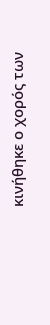κινήθηκε ο χορός των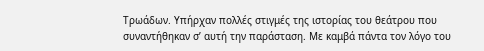Τρωάδων. Υπήρχαν πολλές στιγμές της ιστορίας του θεάτρου που συναντήθηκαν σ’ αυτή την παράσταση. Με καμβά πάντα τον λόγο του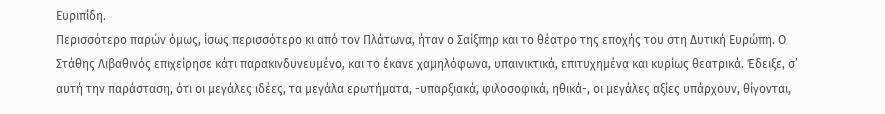Ευριπίδη.
Περισσότερο παρών όμως, ίσως περισσότερο κι από τον Πλάτωνα, ήταν ο Σαίξπηρ και το θέατρο της εποχής του στη Δυτική Ευρώπη. Ο Στάθης Λιβαθινός επιχείρησε κάτι παρακινδυνευμένο, και το έκανε χαμηλόφωνα, υπαινικτικά, επιτυχημένα και κυρίως θεατρικά. Έδειξε, σ’ αυτή την παράσταση, ότι οι μεγάλες ιδέες, τα μεγάλα ερωτήματα, -υπαρξιακά, φιλοσοφικά, ηθικά-, οι μεγάλες αξίες υπάρχουν, θίγονται,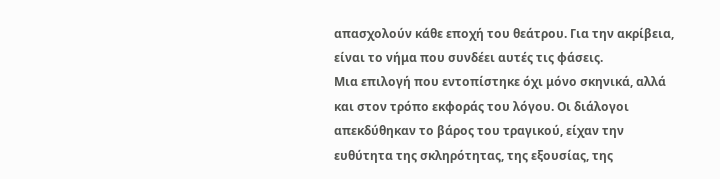απασχολούν κάθε εποχή του θεάτρου. Για την ακρίβεια, είναι το νήμα που συνδέει αυτές τις φάσεις.
Μια επιλογή που εντοπίστηκε όχι μόνο σκηνικά, αλλά και στον τρόπο εκφοράς του λόγου. Οι διάλογοι απεκδύθηκαν το βάρος του τραγικού, είχαν την ευθύτητα της σκληρότητας, της εξουσίας, της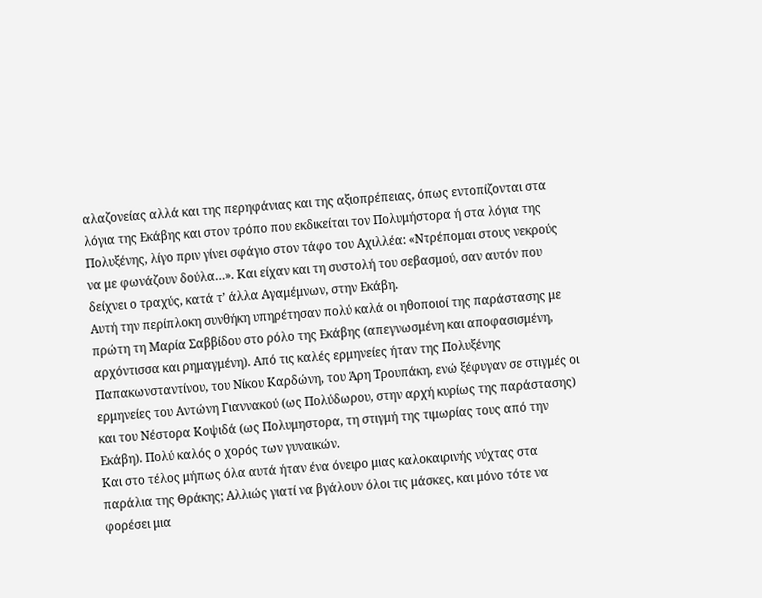αλαζονείας αλλά και της περηφάνιας και της αξιοπρέπειας, όπως εντοπίζονται στα λόγια της Εκάβης και στον τρόπο που εκδικείται τον Πολυμήστορα ή στα λόγια της Πολυξένης, λίγο πριν γίνει σφάγιο στον τάφο του Αχιλλέα: «Ντρέπομαι στους νεκρούς να με φωνάζουν δούλα…». Και είχαν και τη συστολή του σεβασμού, σαν αυτόν που δείχνει ο τραχύς, κατά τ’ άλλα Αγαμέμνων, στην Εκάβη.
Αυτή την περίπλοκη συνθήκη υπηρέτησαν πολύ καλά οι ηθοποιοί της παράστασης με πρώτη τη Μαρία Σαββίδου στο ρόλο της Εκάβης (απεγνωσμένη και αποφασισμένη, αρχόντισσα και ρημαγμένη). Από τις καλές ερμηνείες ήταν της Πολυξένης Παπακωνσταντίνου, του Νίκου Καρδώνη, του Άρη Τρουπάκη, ενώ ξέφυγαν σε στιγμές οι ερμηνείες του Αντώνη Γιαννακού (ως Πολύδωρου, στην αρχή κυρίως της παράστασης) και του Νέστορα Κοψιδά (ως Πολυμηστορα, τη στιγμή της τιμωρίας τους από την Εκάβη). Πολύ καλός ο χορός των γυναικών.
Και στο τέλος μήπως όλα αυτά ήταν ένα όνειρο μιας καλοκαιρινής νύχτας στα παράλια της Θράκης; Αλλιώς γιατί να βγάλουν όλοι τις μάσκες, και μόνο τότε να φορέσει μια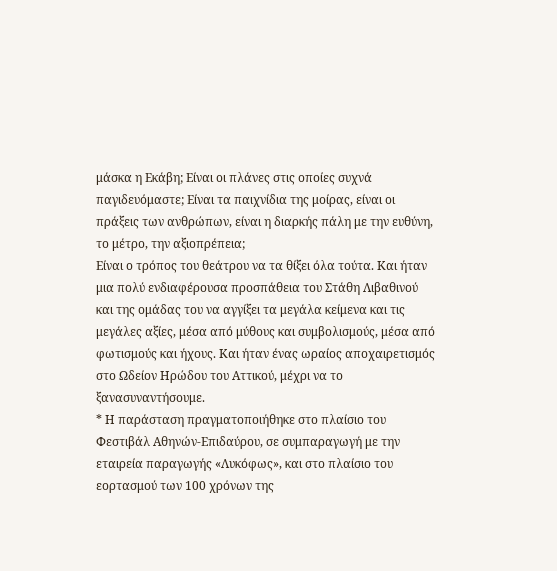μάσκα η Εκάβη; Είναι οι πλάνες στις οποίες συχνά παγιδευόμαστε; Είναι τα παιχνίδια της μοίρας, είναι οι πράξεις των ανθρώπων, είναι η διαρκής πάλη με την ευθύνη, το μέτρο, την αξιοπρέπεια;
Είναι ο τρόπος του θεάτρου να τα θίξει όλα τούτα. Και ήταν μια πολύ ενδιαφέρουσα προσπάθεια του Στάθη Λιβαθινού και της ομάδας του να αγγίξει τα μεγάλα κείμενα και τις μεγάλες αξίες, μέσα από μύθους και συμβολισμούς, μέσα από φωτισμούς και ήχους. Και ήταν ένας ωραίος αποχαιρετισμός στο Ωδείον Ηρώδου του Αττικού, μέχρι να το ξανασυναντήσουμε.
* Η παράσταση πραγματοποιήθηκε στο πλαίσιο του Φεστιβάλ Αθηνών-Επιδαύρου, σε συμπαραγωγή με την εταιρεία παραγωγής «Λυκόφως», και στο πλαίσιο του εορτασμού των 100 χρόνων της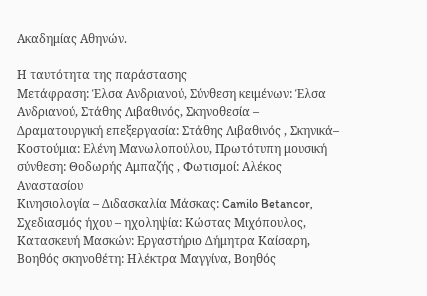Ακαδημίας Αθηνών.

Η ταυτότητα της παράστασης
Μετάφραση: Έλσα Ανδριανού, Σύνθεση κειμένων: Έλσα Ανδριανού, Στάθης Λιβαθινός, Σκηνοθεσία – Δραματουργική επεξεργασία: Στάθης Λιβαθινός , Σκηνικά– Κοστούμια: Ελένη Μανωλοπούλου, Πρωτότυπη μουσική σύνθεση: Θοδωρής Αμπαζής , Φωτισμοί: Αλέκος Αναστασίου
Κινησιολογία – Διδασκαλία Μάσκας: Camilo Betancor, Σχεδιασμός ήχου – ηχοληψία: Κώστας Μιχόπουλος, Κατασκευή Μασκών: Εργαστήριο Δήμητρα Καίσαρη, Βοηθός σκηνοθέτη: Ηλέκτρα Μαγγίνα, Βοηθός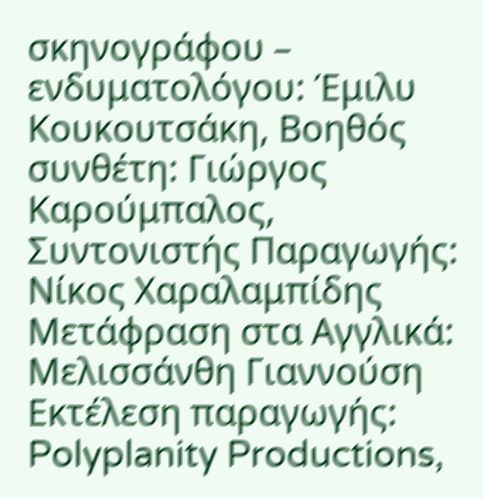σκηνογράφου – ενδυματολόγου: Έμιλυ Κουκουτσάκη, Βοηθός συνθέτη: Γιώργος Καρούμπαλος, Συντονιστής Παραγωγής: Νίκος Χαραλαμπίδης
Μετάφραση στα Αγγλικά: Μελισσάνθη Γιαννούση
Εκτέλεση παραγωγής: Polyplanity Productions,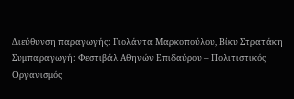Διεύθυνση παραγωγής: Γιολάντα Μαρκοπούλου, Βίκυ Στρατάκη
Συμπαραγωγή: Φεστιβάλ Αθηνών Επιδαύρου – Πολιτιστικός Οργανισμός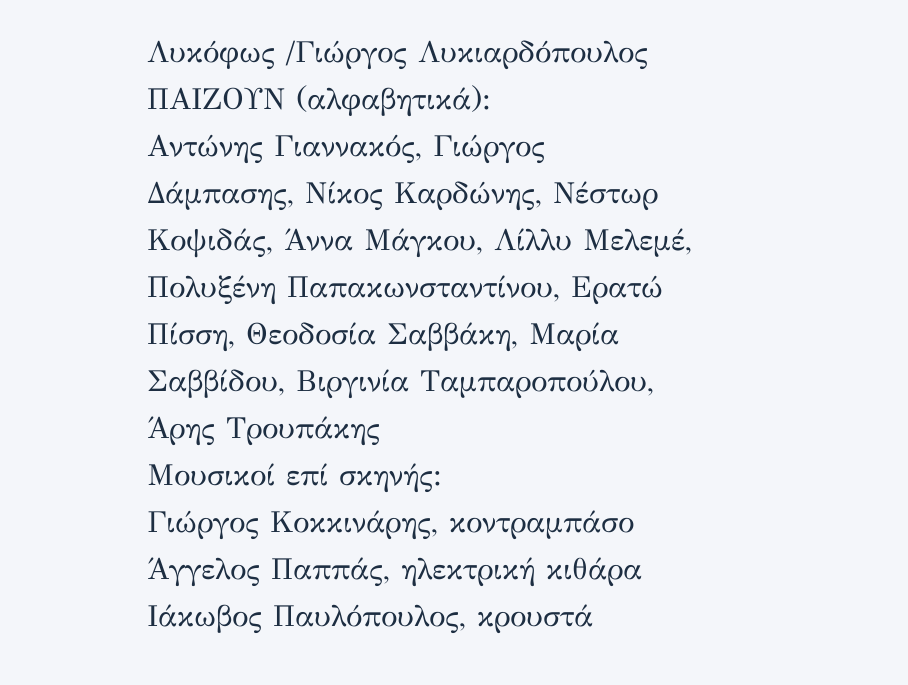Λυκόφως /Γιώργος Λυκιαρδόπουλος
ΠΑΙΖΟΥΝ (αλφαβητικά):
Αντώνης Γιαννακός, Γιώργος Δάμπασης, Νίκος Καρδώνης, Νέστωρ Κοψιδάς, Άννα Μάγκου, Λίλλυ Μελεμέ, Πολυξένη Παπακωνσταντίνου, Ερατώ Πίσση, Θεοδοσία Σαββάκη, Μαρία Σαββίδου, Βιργινία Ταμπαροπούλου, Άρης Τρουπάκης
Μουσικοί επί σκηνής:
Γιώργος Κοκκινάρης, κοντραμπάσο
Άγγελος Παππάς, ηλεκτρική κιθάρα
Ιάκωβος Παυλόπουλος, κρουστά